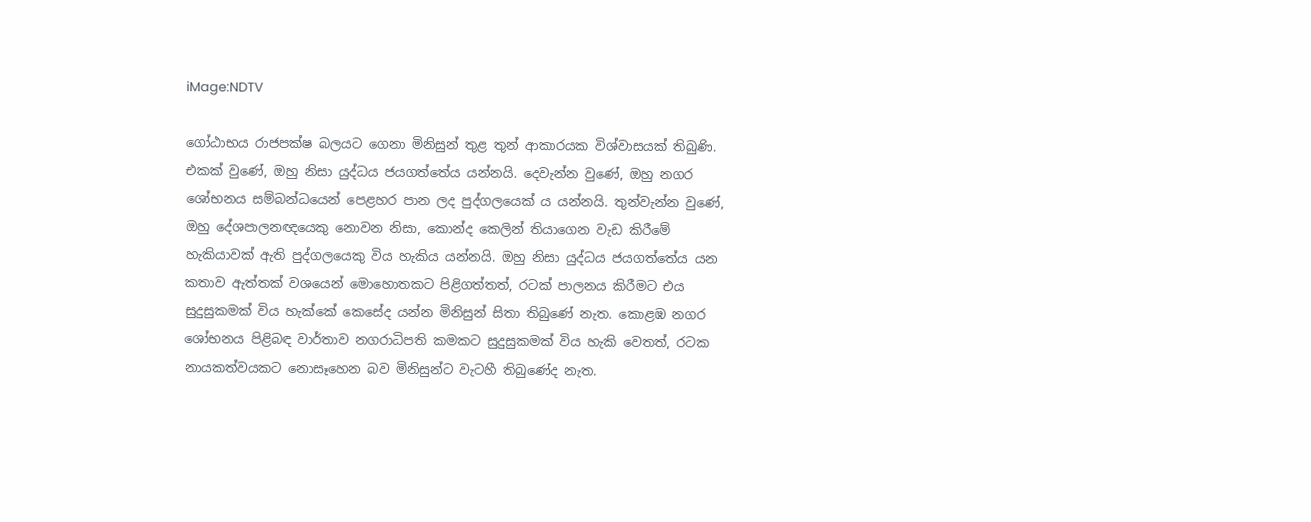iMage:NDTV

ගෝඨාභය රාජපක්ෂ බලයට ගෙනා මිනිසුන් තුළ තුන් ආකාරයක විශ්වාසයක් තිබුණි. එකක් වුණේ, ඔහු නිසා යුද්ධය ජයගත්තේය යන්නයි. දෙවැන්න වුණේ, ඔහු නගර ශෝභනය සම්බන්ධයෙන් පෙළහර පාන ලද පුද්ගලයෙක් ය යන්නයි. තුන්වැන්න වුණේ, ඔහු දේශපාලනඥයෙකු නොවන නිසා, කොන්ද කෙලින් තියාගෙන වැඩ කිරීමේ හැකියාවක් ඇති පුද්ගලයෙකු විය හැකිය යන්නයි. ඔහු නිසා යුද්ධය ජයගත්තේය යන කතාව ඇත්තක් වශයෙන් මොහොතකට පිළිගත්තත්, රටක් පාලනය කිරීමට එය සුදුසුකමක් විය හැක්කේ කෙසේද යන්න මිනිසුන් සිතා තිබුණේ නැත. කොළඹ නගර ශෝභනය පිළිබඳ වාර්තාව නගරාධිපති කමකට සුදුසුකමක් විය හැකි වෙතත්, රටක නායකත්වයකට නොසෑහෙන බව මිනිසුන්ට වැටහී තිබුණේද නැත.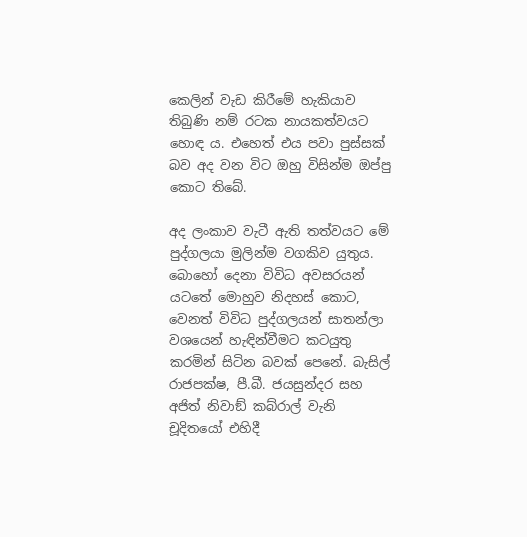කෙලින් වැඩ කිරීමේ හැකියාව තිබුණි නම් රටක නායකත්වයට හොඳ ය. එහෙත් එය පවා පුස්සක් බව අද වන විට ඔහු විසින්ම ඔප්පු කොට තිබේ.

අද ලංකාව වැටී ඇති තත්වයට මේ පුද්ගලයා මුලින්ම වගකිව යුතුය. බොහෝ දෙනා විවිධ අවසරයන් යටතේ මොහුව නිදහස් කොට, වෙනත් විවිධ පුද්ගලයන් සාතන්ලා වශයෙන් හැඳින්වීමට කටයුතු කරමින් සිටින බවක් පෙනේ. බැසිල් රාජපක්ෂ, පී.බී. ජයසුන්දර සහ අජිත් නිවාඞ් කබ්රාල් වැනි චූදිතයෝ එහිදී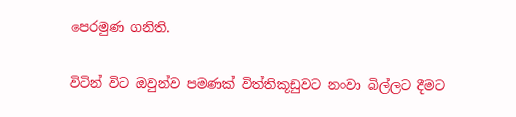පෙරමුණ ගනිති.

විටින් විට ඔවුන්ව පමණක් විත්තිකූඩුවට නංවා බිල්ලට දීමට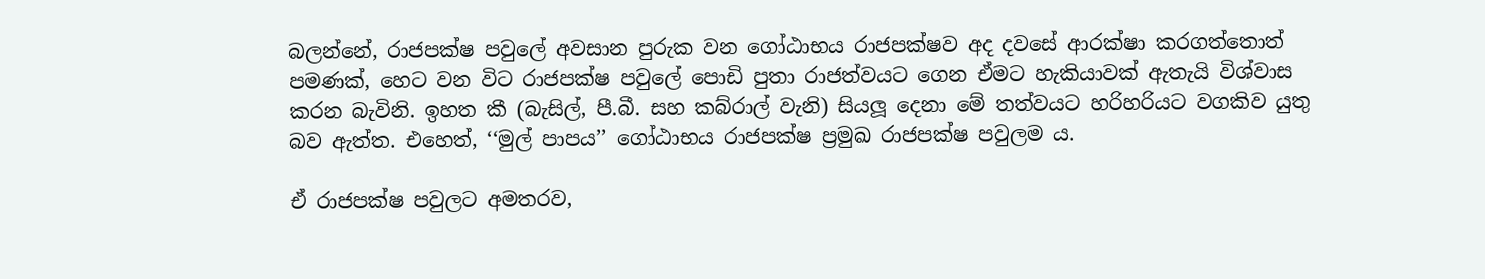බලන්නේ, රාජපක්ෂ පවුලේ අවසාන පුරුක වන ගෝඨාභය රාජපක්ෂව අද දවසේ ආරක්ෂා කරගත්තොත් පමණක්, හෙට වන විට රාජපක්ෂ පවුලේ පොඩි පුතා රාජත්වයට ගෙන ඒමට හැකියාවක් ඇතැයි විශ්වාස කරන බැවිනි. ඉහත කී (බැසිල්, පී.බී. සහ කබ්රාල් වැනි) සියලූ දෙනා මේ තත්වයට හරිහරියට වගකිව යුතු බව ඇත්ත. එහෙත්, ‘‘මුල් පාපය’’ ගෝඨාභය රාජපක්ෂ ප්‍රමුඛ රාජපක්ෂ පවුලම ය.

ඒ රාජපක්ෂ පවුලට අමතරව,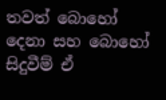තවත් බොහෝ දෙනා සහ බොහෝ සිදුවීම් ඒ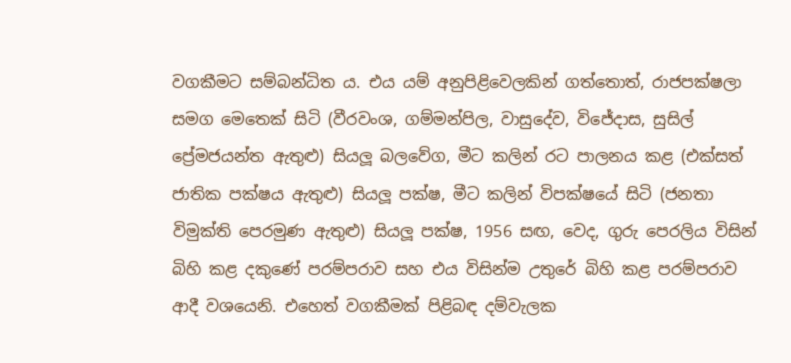වගකීමට සම්බන්ධිත ය. එය යම් අනුපිළිවෙලකින් ගත්තොත්, රාජපක්ෂලා සමග මෙතෙක් සිටි (වීරවංශ, ගම්මන්පිල, වාසුදේව, විජේදාස, සුසිල් ප්‍රේමජයන්ත ඇතුළු) සියලූ බලවේග, මීට කලින් රට පාලනය කළ (එක්සත් ජාතික පක්ෂය ඇතුළු) සියලූ පක්ෂ, මීට කලින් විපක්ෂයේ සිටි (ජනතා විමුක්ති පෙරමුණ ඇතුළු) සියලූ පක්ෂ, 1956 සඟ, වෙද, ගුරු පෙරලිය විසින් බිහි කළ දකුණේ පරම්පරාව සහ එය විසින්ම උතුරේ බිහි කළ පරම්පරාව ආදී වශයෙනි. එහෙත් වගකීමක් පිළිබඳ දම්වැලක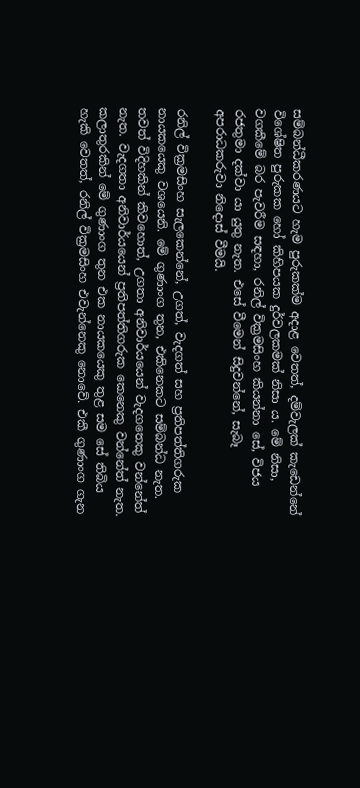සම්බන්ධීකරණයට හැම පුරුකක්ම අදාළ වෙතත්, දම්වැලක් කැඩෙන්නේ විශේෂිත පුරුකක හෝ කිහිපයක දුර්වලකමක් නිසා ය. මේ නිසා, වගකීමේ බර පැවරීම සඳහා, රනිල් වික්‍රමසිංහ කියන්නා සේ, විජය රජතුමා දක්වා යා යුතු නැත. එසේ වීමෙන් සිදුවන්නේ, සැබෑ අපරාධකරුවා නිදොස් වීමයි.

රනිල් වික්‍රමසිංහ සැලකෙන්නේ, උගත්, වැදගත් සහ ප්‍රතිපත්තිගරුක නායකයෙකු වශයෙනි. මේ ගුණාංග තුන, එකිනෙකට සම්බන්ධ නැත. තවත් විදිහකින් කිවහොත්, උගතා අනිවාර්යයෙන් වැදගතෙකු වන්නේත් නැත. වැදගතා අනිවාර්යයෙන් ප්‍රතිපත්තිගරුක කෙනෙකු වන්නේත් නැත. කලාතුරකින් මේ ගුණාංග තුන එක නායකයෙකු තුළ සම සේ තිබිය හැකි වෙතත්, රනිල් වික්‍රමසිංහ එවැන්නෙකු නොවේ. එකී ගුණාංග ගැන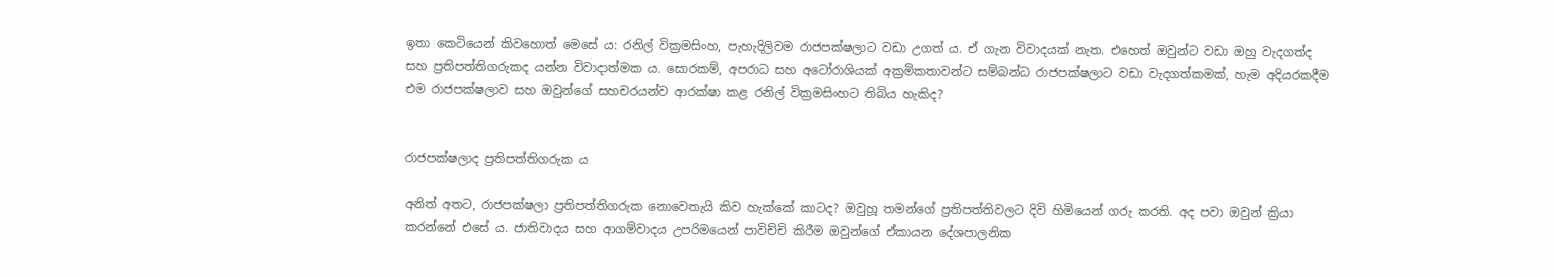ඉතා කෙටියෙන් කිවහොත් මෙසේ ය: රනිල් වික්‍රමසිංහ, පැහැදිලිවම රාජපක්ෂලාට වඩා උගත් ය. ඒ ගැන විවාදයක් නැත. එහෙත් ඔවුන්ට වඩා ඔහු වැදගත්ද සහ ප්‍රතිපත්තිගරුකද යන්න විවාදාත්මක ය. සොරකම්, අපරාධ සහ අටෝරාශියක් අක්‍රමිකතාවන්ට සම්බන්ධ රාජපක්ෂලාට වඩා වැදගත්කමක්, හැම අදියරකදීම එම රාජපක්ෂලාව සහ ඔවුන්ගේ සහචරයන්ව ආරක්ෂා කළ රනිල් වික්‍රමසිංහට තිබිය හැකිද?


රාජපක්ෂලාද ප්‍රතිපත්තිගරුක ය

අනිත් අතට, රාජපක්ෂලා ප්‍රතිපත්තිගරුක නොවෙතැයි කිව හැක්කේ කාටද? ඔවුහූ තමන්ගේ ප්‍රතිපත්තිවලට දිවි හිමියෙන් ගරු කරති. අද පවා ඔවුන් ක්‍රියා කරන්නේ එසේ ය. ජාතිවාදය සහ ආගම්වාදය උපරිමයෙන් පාවිච්චි කිරීම ඔවුන්ගේ ඒකායන දේශපාලනික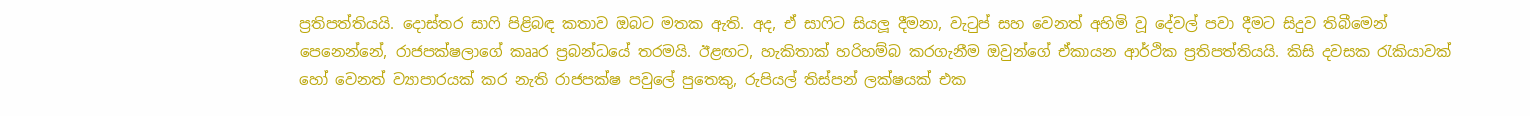ප්‍රතිපත්තියයි. දොස්තර සාෆි පිළිබඳ කතාව ඔබට මතක ඇති. අද, ඒ සාෆිට සියලූ දීමනා, වැටුප් සහ වෙනත් අහිමි වූ දේවල් පවා දීමට සිදුව තිබීමෙන් පෙනෙන්නේ, රාජපක්ෂලාගේ කෲර ප්‍රබන්ධයේ තරමයි. ඊළඟට, හැකිතාක් හරිහම්බ කරගැනීම ඔවුන්ගේ ඒකායන ආර්ථික ප්‍රතිපත්තියයි. කිසි දවසක රැකියාවක් හෝ වෙනත් ව්‍යාපාරයක් කර නැති රාජපක්ෂ පවුලේ පුතෙකු, රුපියල් තිස්පන් ලක්ෂයක් එක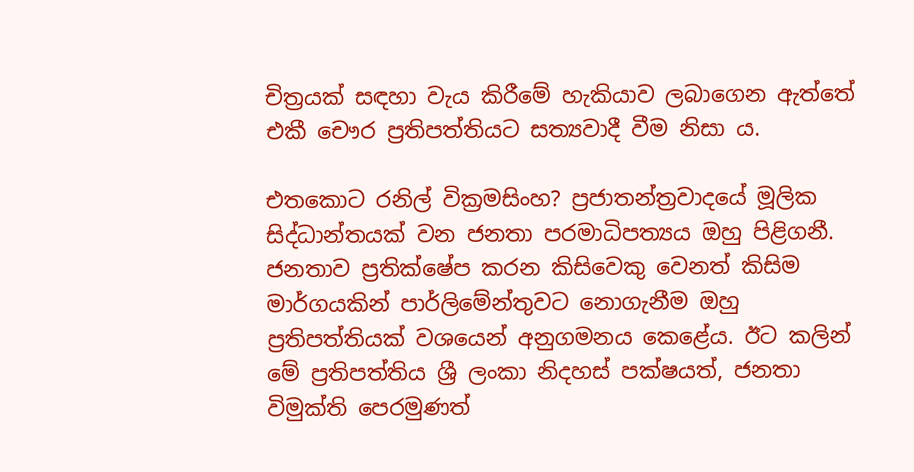චිත්‍රයක් සඳහා වැය කිරීමේ හැකියාව ලබාගෙන ඇත්තේ එකී චෞර ප්‍රතිපත්තියට සත්‍යවාදී වීම නිසා ය.

එතකොට රනිල් වික්‍රමසිංහ? ප්‍රජාතන්ත්‍රවාදයේ මූලික සිද්ධාන්තයක් වන ජනතා පරමාධිපත්‍යය ඔහු පිළිගනී. ජනතාව ප්‍රතික්ෂේප කරන කිසිවෙකු වෙනත් කිසිම මාර්ගයකින් පාර්ලිමේන්තුවට නොගැනීම ඔහු ප්‍රතිපත්තියක් වශයෙන් අනුගමනය කෙළේය. ඊට කලින් මේ ප්‍රතිපත්තිය ශ්‍රී ලංකා නිදහස් පක්ෂයත්, ජනතා විමුක්ති පෙරමුණත්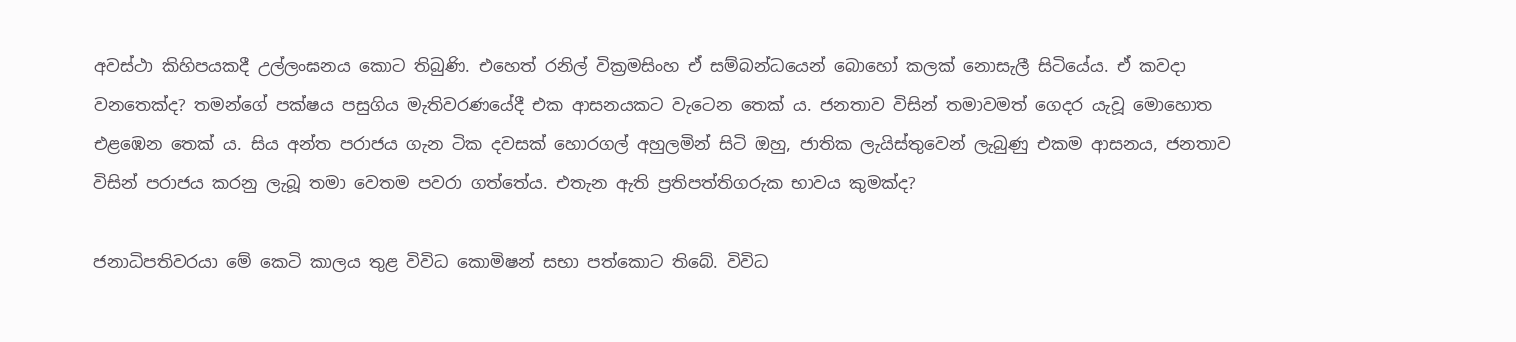අවස්ථා කිහිපයකදී උල්ලංඝනය කොට තිබුණි. එහෙත් රනිල් වික්‍රමසිංහ ඒ සම්බන්ධයෙන් බොහෝ කලක් නොසැලී සිටියේය. ඒ කවදා වනතෙක්ද? තමන්ගේ පක්ෂය පසුගිය මැතිවරණයේදී එක ආසනයකට වැටෙන තෙක් ය. ජනතාව විසින් තමාවමත් ගෙදර යැවූ මොහොත එළඹෙන තෙක් ය. සිය අන්ත පරාජය ගැන ටික දවසක් හොරගල් අහුලමින් සිටි ඔහු, ජාතික ලැයිස්තුවෙන් ලැබුණු එකම ආසනය, ජනතාව විසින් පරාජය කරනු ලැබූ තමා වෙතම පවරා ගත්තේය. එතැන ඇති ප්‍රතිපත්තිගරුක භාවය කුමක්ද?

ජනාධිපතිවරයා මේ කෙටි කාලය තුළ විවිධ කොමිෂන් සභා පත්කොට තිබේ. විවිධ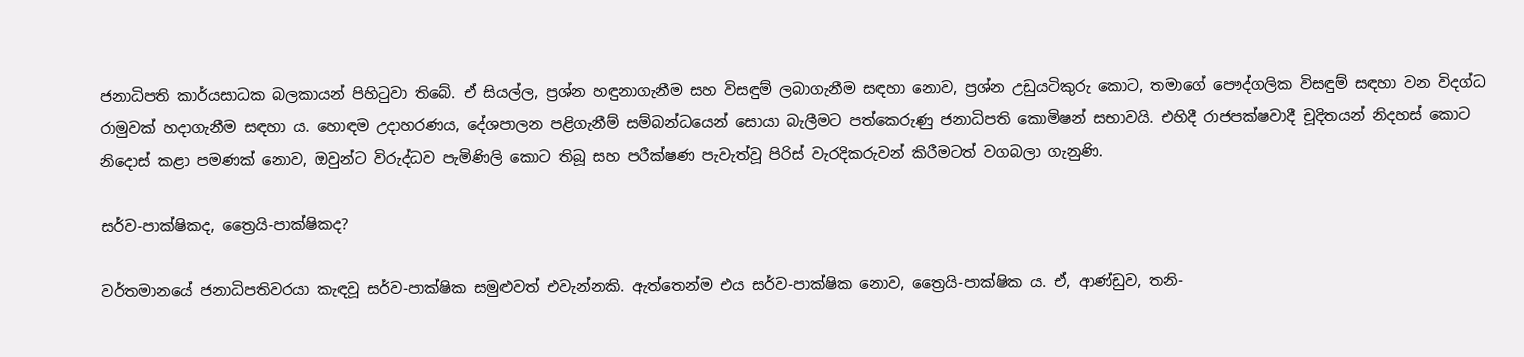ජනාධිපති කාර්යසාධක බලකායන් පිහිටුවා තිබේ. ඒ සියල්ල, ප්‍රශ්න හඳුනාගැනීම සහ විසඳුම් ලබාගැනීම සඳහා නොව, ප්‍රශ්න උඩුයටිකුරු කොට, තමාගේ පෞද්ගලික විසඳුම් සඳහා වන විදග්ධ රාමුවක් හදාගැනීම සඳහා ය. හොඳම උදාහරණය, දේශපාලන පළිගැනීම් සම්බන්ධයෙන් සොයා බැලීමට පත්කෙරුණු ජනාධිපති කොමිෂන් සභාවයි. එහිදී රාජපක්ෂවාදී චූදිතයන් නිදහස් කොට නිදොස් කළා පමණක් නොව, ඔවුන්ට විරුද්ධව පැමිණිලි කොට තිබූ සහ පරීක්ෂණ පැවැත්වූ පිරිස් වැරදිකරුවන් කිරීමටත් වගබලා ගැනුණි.

සර්ව-පාක්ෂිකද, ත්‍රෛයි-පාක්ෂිකද?

වර්තමානයේ ජනාධිපතිවරයා කැඳවූ සර්ව-පාක්ෂික සමුළුවත් එවැන්නකි. ඇත්තෙන්ම එය සර්ව-පාක්ෂික නොව, ත්‍රෛයි-පාක්ෂික ය. ඒ, ආණ්ඩුව, තනි-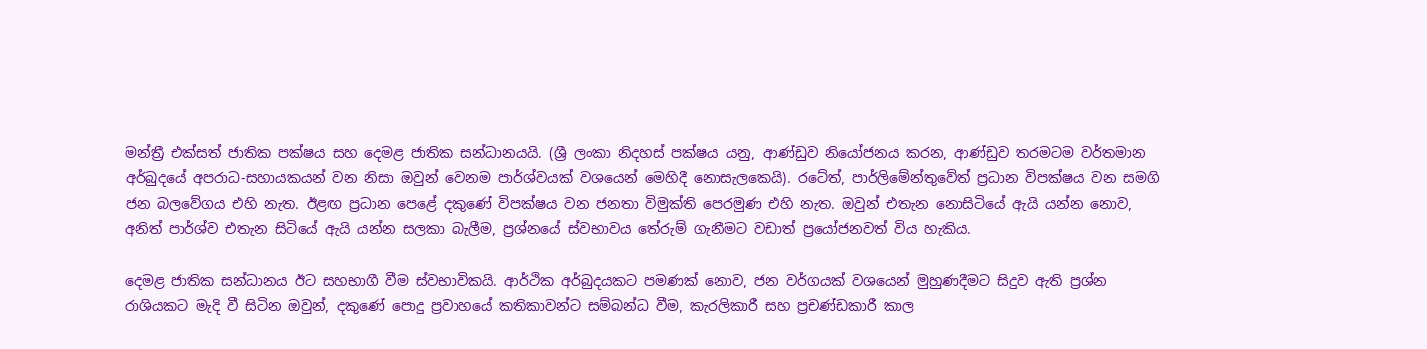මන්ත්‍රී එක්සත් ජාතික පක්ෂය සහ දෙමළ ජාතික සන්ධානයයි. (ශ්‍රී ලංකා නිදහස් පක්ෂය යනු, ආණ්ඩුව නියෝජනය කරන, ආණ්ඩුව තරමටම වර්තමාන අර්බුදයේ අපරාධ-සහායකයන් වන නිසා ඔවුන් වෙනම පාර්ශ්වයක් වශයෙන් මෙහිදී නොසැලකෙයි). රටේත්, පාර්ලිමේන්තුවේත් ප්‍රධාන විපක්ෂය වන සමගි ජන බලවේගය එහි නැත. ඊළඟ ප්‍රධාන පෙළේ දකුණේ විපක්ෂය වන ජනතා විමුක්ති පෙරමුණ එහි නැත. ඔවුන් එතැන නොසිටියේ ඇයි යන්න නොව, අනිත් පාර්ශ්ව එතැන සිටියේ ඇයි යන්න සලකා බැලීම, ප්‍රශ්නයේ ස්වභාවය තේරුම් ගැනීමට වඩාත් ප්‍රයෝජනවත් විය හැකිය.

දෙමළ ජාතික සන්ධානය ඊට සහභාගී වීම ස්වභාවිකයි. ආර්ථික අර්බුදයකට පමණක් නොව, ජන වර්ගයක් වශයෙන් මුහුණදීමට සිදුව ඇති ප්‍රශ්න රාශියකට මැදි වී සිටින ඔවුන්, දකුණේ පොදු ප්‍රවාහයේ කතිකාවන්ට සම්බන්ධ වීම, කැරලිකාරී සහ ප්‍රචණ්ඩකාරී කාල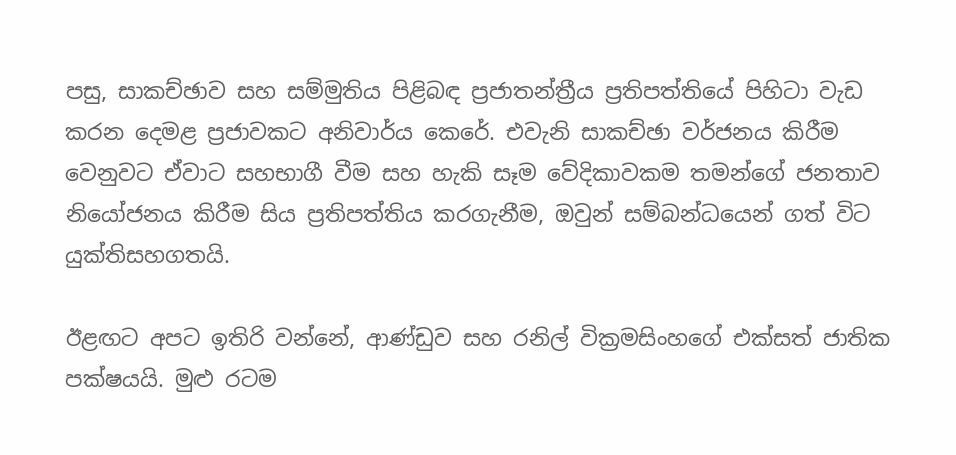පසු, සාකච්ඡාව සහ සම්මුතිය පිළිබඳ ප්‍රජාතන්ත්‍රීය ප්‍රතිපත්තියේ පිහිටා වැඩ කරන දෙමළ ප්‍රජාවකට අනිවාර්ය කෙරේ. එවැනි සාකච්ඡා වර්ජනය කිරීම වෙනුවට ඒවාට සහභාගී වීම සහ හැකි සෑම වේදිකාවකම තමන්ගේ ජනතාව නියෝජනය කිරීම සිය ප්‍රතිපත්තිය කරගැනීම, ඔවුන් සම්බන්ධයෙන් ගත් විට යුක්තිසහගතයි.

ඊළඟට අපට ඉතිරි වන්නේ, ආණ්ඩුව සහ රනිල් වික්‍රමසිංහගේ එක්සත් ජාතික පක්ෂයයි. මුළු රටම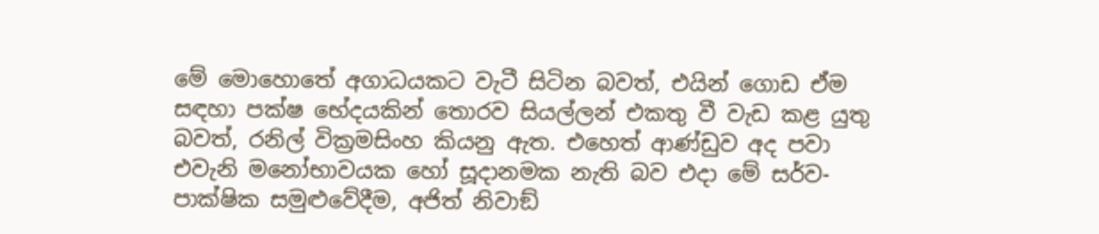මේ මොහොතේ අගාධයකට වැටී සිටින බවත්, එයින් ගොඩ ඒම සඳහා පක්ෂ භේදයකින් තොරව සියල්ලන් එකතු වී වැඩ කළ යුතු බවත්, රනිල් වික්‍රමසිංහ කියනු ඇත. එහෙත් ආණ්ඩුව අද පවා එවැනි මනෝභාවයක හෝ සූදානමක නැති බව එදා මේ සර්ව-පාක්ෂික සමුළුවේදීම, අජිත් නිවාඞ්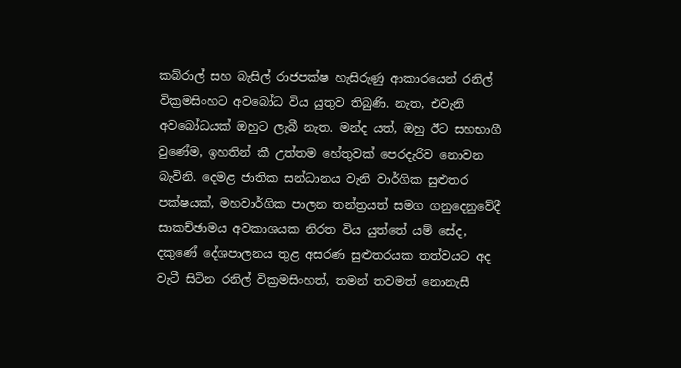කබ්රාල් සහ බැසිල් රාජපක්ෂ හැසිරුණු ආකාරයෙන් රනිල් වික්‍රමසිංහට අවබෝධ විය යුතුව තිබුණි. නැත, එවැනි අවබෝධයක් ඔහුට ලැබී නැත. මන්ද යත්, ඔහු ඊට සහභාගී වුණේම, ඉහතින් කී උත්තම හේතුවක් පෙරදැරිව නොවන බැවිනි. දෙමළ ජාතික සන්ධානය වැනි වාර්ගික සුළුතර පක්ෂයක්, මහවාර්ගික පාලන තන්ත්‍රයත් සමග ගනුදෙනුවේදී සාකච්ඡාමය අවකාශයක නිරත විය යුත්තේ යම් සේද, දකුණේ දේශපාලනය තුළ අසරණ සුළුතරයක තත්වයට අද වැටී සිටින රනිල් වික්‍රමසිංහත්, තමන් තවමත් නොනැසී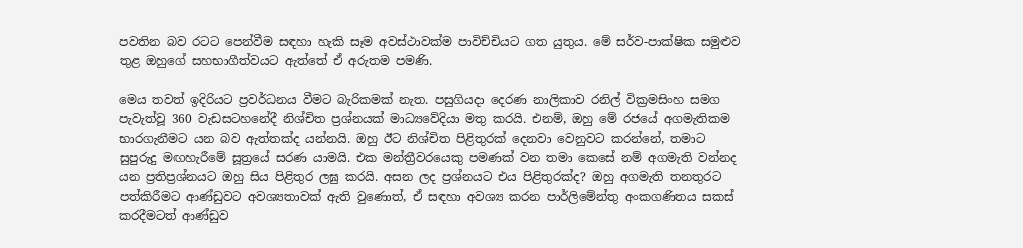පවතින බව රටට පෙන්වීම සඳහා හැකි සෑම අවස්ථාවක්ම පාවිච්චියට ගත යුතුය. මේ සර්ව-පාක්ෂික සමුළුව තුළ ඔහුගේ සහභාගීත්වයට ඇත්තේ ඒ අරුතම පමණි.

මෙය තවත් ඉදිරියට ප්‍රවර්ධනය වීමට බැරිකමක් නැත. පසුගියදා දෙරණ නාලිකාව රනිල් වික්‍රමසිංහ සමග පැවැත්වූ 360 වැඩසටහනේදී නිශ්චිත ප්‍රශ්නයක් මාධ්‍යවේදියා මතු කරයි. එනම්, ඔහු මේ රජයේ අගමැතිකම භාරගැනීමට යන බව ඇත්තක්ද යන්නයි. ඔහු ඊට නිශ්චිත පිළිතුරක් දෙනවා වෙනුවට කරන්නේ, තමාට සුපුරුදු මඟහැරීමේ සූත්‍රයේ සරණ යාමයි. එක මන්ත්‍රීවරයෙකු පමණක් වන තමා කෙසේ නම් අගමැති වන්නද යන ප්‍රතිප්‍රශ්නයට ඔහු සිය පිළිතුර ලඝු කරයි. අසන ලද ප්‍රශ්නයට එය පිළිතුරක්ද? ඔහු අගමැති තනතුරට පත්කිරීමට ආණ්ඩුවට අවශ්‍යතාවක් ඇති වුණොත්, ඒ සඳහා අවශ්‍ය කරන පාර්ලිමේන්තු අංකගණිතය සකස් කරදීමටත් ආණ්ඩුව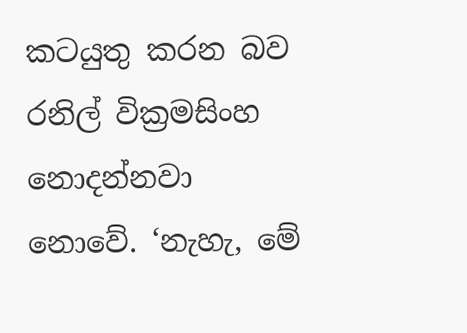කටයුතු කරන බව රනිල් වික්‍රමසිංහ නොදන්නවා නොවේ. ‘නැහැ, මේ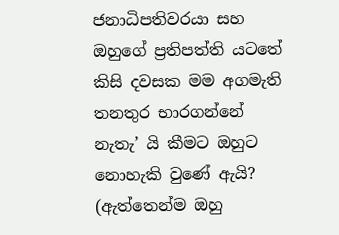ජනාධිපතිවරයා සහ ඔහුගේ ප්‍රතිපත්ති යටතේ කිසි දවසක මම අගමැති තනතුර භාරගන්නේ නැතැ’ යි කීමට ඔහුට නොහැකි වුණේ ඇයි? (ඇත්තෙන්ම ඔහු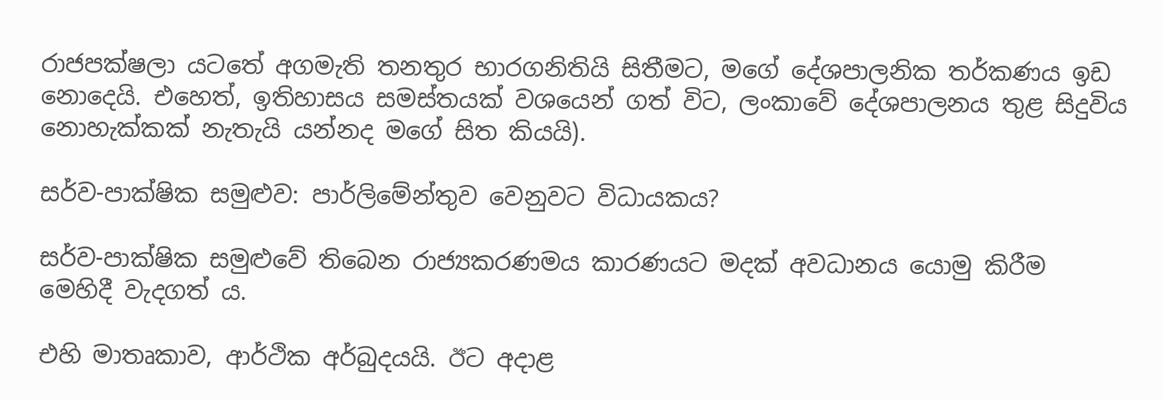රාජපක්ෂලා යටතේ අගමැති තනතුර භාරගනිතියි සිතීමට, මගේ දේශපාලනික තර්කණය ඉඩ නොදෙයි. එහෙත්, ඉතිහාසය සමස්තයක් වශයෙන් ගත් විට, ලංකාවේ දේශපාලනය තුළ සිදුවිය නොහැක්කක් නැතැයි යන්නද මගේ සිත කියයි).

සර්ව-පාක්ෂික සමුළුව: පාර්ලිමේන්තුව වෙනුවට විධායකය?

සර්ව-පාක්ෂික සමුළුවේ තිබෙන රාජ්‍යකරණමය කාරණයට මදක් අවධානය යොමු කිරීම මෙහිදී වැදගත් ය.

එහි මාතෘකාව, ආර්ථික අර්බුදයයි. ඊට අදාළ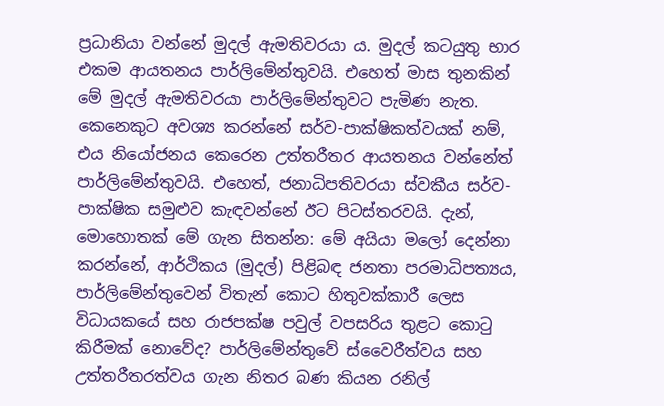ප්‍රධානියා වන්නේ මුදල් ඇමතිවරයා ය. මුදල් කටයුතු භාර එකම ආයතනය පාර්ලිමේන්තුවයි. එහෙත් මාස තුනකින් මේ මුදල් ඇමතිවරයා පාර්ලිමේන්තුවට පැමිණ නැත. කෙනෙකුට අවශ්‍ය කරන්නේ සර්ව-පාක්ෂිකත්වයක් නම්, එය නියෝජනය කෙරෙන උත්තරීතර ආයතනය වන්නේත් පාර්ලිමේන්තුවයි. එහෙත්, ජනාධිපතිවරයා ස්වකීය සර්ව-පාක්ෂික සමුළුව කැඳවන්නේ ඊට පිටස්තරවයි. දැන්, මොහොතක් මේ ගැන සිතන්න: මේ අයියා මලෝ දෙන්නා කරන්නේ, ආර්ථිකය (මුදල්) පිළිබඳ ජනතා පරමාධිපත්‍යය, පාර්ලිමේන්තුවෙන් විතැන් කොට හිතුවක්කාරී ලෙස විධායකයේ සහ රාජපක්ෂ පවුල් වපසරිය තුළට කොටු කිරීමක් නොවේද? පාර්ලිමේන්තුවේ ස්වෛරීත්වය සහ උත්තරීතරත්වය ගැන නිතර බණ කියන රනිල්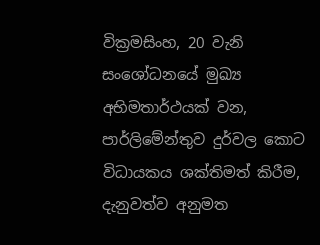වික්‍රමසිංහ, 20 වැනි සංශෝධනයේ මුඛ්‍ය අභිමතාර්ථයක් වන, පාර්ලිමේන්තුව දුර්වල කොට විධායකය ශක්තිමත් කිරීම, දැනුවත්ව අනුමත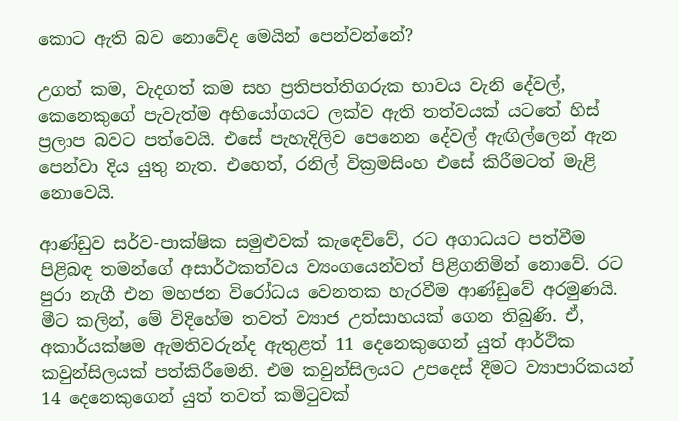කොට ඇති බව නොවේද මෙයින් පෙන්වන්නේ?

උගත් කම, වැදගත් කම සහ ප්‍රතිපත්තිගරුක භාවය වැනි දේවල්, කෙනෙකුගේ පැවැත්ම අභියෝගයට ලක්ව ඇති තත්වයක් යටතේ හිස් ප්‍රලාප බවට පත්වෙයි. එසේ පැහැදිලිව පෙනෙන දේවල් ඇඟිල්ලෙන් ඇන පෙන්වා දිය යුතු නැත. එහෙත්, රනිල් වික්‍රමසිංහ එසේ කිරීමටත් මැළි නොවෙයි.

ආණ්ඩුව සර්ව-පාක්ෂික සමුළුවක් කැඳෙව්වේ, රට අගාධයට පත්වීම පිළිබඳ තමන්ගේ අසාර්ථකත්වය ව්‍යංගයෙන්වත් පිළිගනිමින් නොවේ. රට පුරා නැගී එන මහජන විරෝධය වෙනතක හැරවීම ආණ්ඩුවේ අරමුණයි. මීට කලින්, මේ විදිහේම තවත් ව්‍යාජ උත්සාහයක් ගෙන තිබුණි. ඒ, අකාර්යක්ෂම ඇමතිවරුන්ද ඇතුළත් 11 දෙනෙකුගෙන් යුත් ආර්ථික කවුන්සිලයක් පත්කිරීමෙනි. එම කවුන්සිලයට උපදෙස් දීමට ව්‍යාපාරිකයන් 14 දෙනෙකුගෙන් යුත් තවත් කමිටුවක්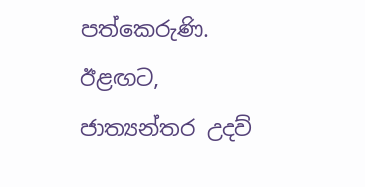පත්කෙරුණි. ඊළඟට, ජාත්‍යන්තර උදව්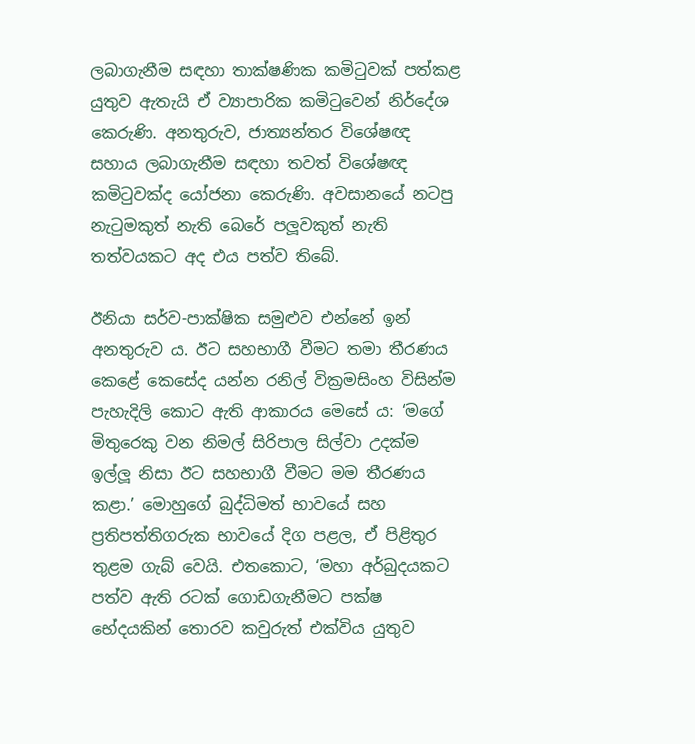ලබාගැනීම සඳහා තාක්ෂණික කමිටුවක් පත්කළ යුතුව ඇතැයි ඒ ව්‍යාපාරික කමිටුවෙන් නිර්දේශ කෙරුණි. අනතුරුව, ජාත්‍යන්තර විශේෂඥ සහාය ලබාගැනීම සඳහා තවත් විශේෂඥ කමිටුවක්ද යෝජනා කෙරුණි. අවසානයේ නටපු නැටුමකුත් නැති බෙරේ පලූවකුත් නැති තත්වයකට අද එය පත්ව තිබේ.

ඊනියා සර්ව-පාක්ෂික සමුළුව එන්නේ ඉන් අනතුරුව ය. ඊට සහභාගී වීමට තමා තීරණය කෙළේ කෙසේද යන්න රනිල් වික්‍රමසිංහ විසින්ම පැහැදිලි කොට ඇති ආකාරය මෙසේ ය: ‘මගේ මිතුරෙකු වන නිමල් සිරිපාල සිල්වා උදක්ම ඉල්ලූ නිසා ඊට සහභාගී වීමට මම තීරණය කළා.’ මොහුගේ බුද්ධිමත් භාවයේ සහ ප්‍රතිපත්තිගරුක භාවයේ දිග පළල, ඒ පිළිතුර තුළම ගැබ් වෙයි. එතකොට, ‘මහා අර්බුදයකට පත්ව ඇති රටක් ගොඩගැනීමට පක්ෂ භේදයකින් තොරව කවුරුත් එක්විය යුතුව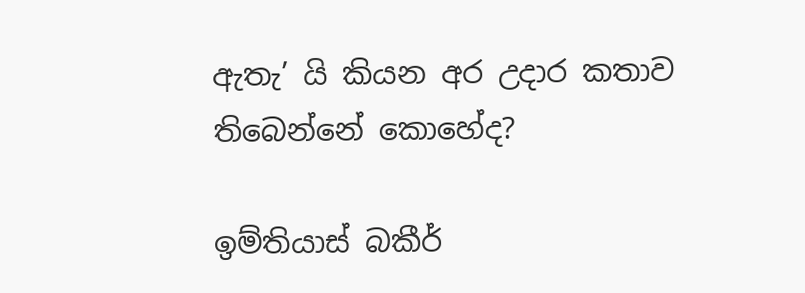ඇතැ’ යි කියන අර උදාර කතාව තිබෙන්නේ කොහේද?

ඉම්තියාස් බකීර්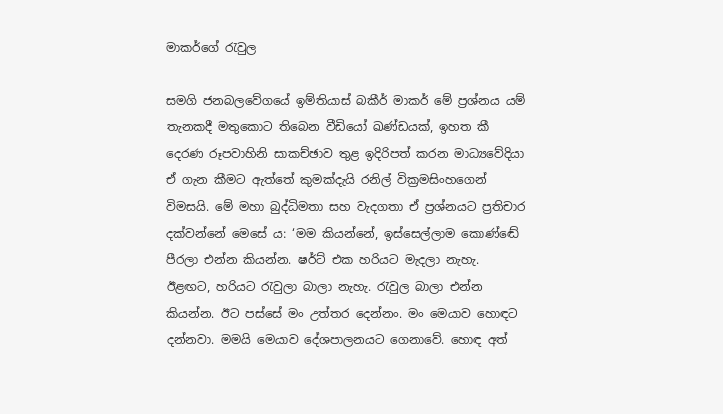මාකර්ගේ රැවුල

සමගි ජනබලවේගයේ ඉම්තියාස් බකීර් මාකර් මේ ප්‍රශ්නය යම් තැනකදී මතුකොට තිබෙන වීඩියෝ ඛණ්ඩයක්, ඉහත කී දෙරණ රූපවාහිනි සාකච්ඡාව තුළ ඉදිරිපත් කරන මාධ්‍යවේදියා ඒ ගැන කීමට ඇත්තේ කුමක්දැයි රනිල් වික්‍රමසිංහගෙන් විමසයි. මේ මහා බුද්ධිමතා සහ වැදගතා ඒ ප්‍රශ්නයට ප්‍රතිචාර දක්වන්නේ මෙසේ ය: ‘මම කියන්නේ, ඉස්සෙල්ලාම කොණ්ඬේ පීරලා එන්න කියන්න. ෂර්ට් එක හරියට මැදලා නැහැ. ඊළඟට, හරියට රැවුලා බාලා නැහැ. රැවුල බාලා එන්න කියන්න. ඊට පස්සේ මං උත්තර දෙන්නං. මං මෙයාව හොඳට දන්නවා. මමයි මෙයාව දේශපාලනයට ගෙනාවේ. හොඳ අත්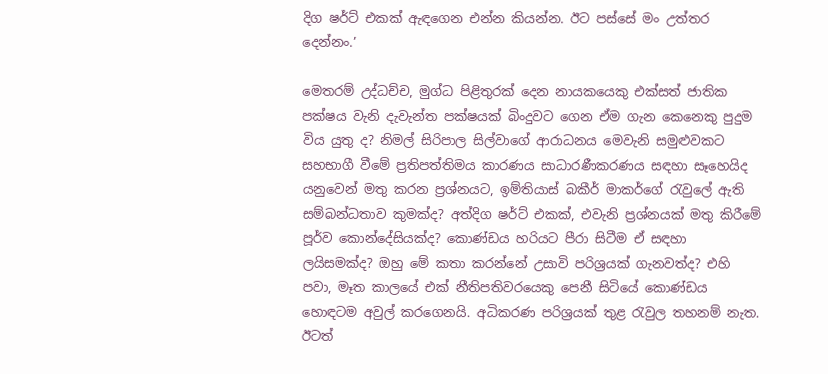දිග ෂර්ට් එකක් ඇඳගෙන එන්න කියන්න. ඊට පස්සේ මං උත්තර දෙන්නං.’

මෙතරම් උද්ධච්ච, මුග්ධ පිළිතුරක් දෙන නායකයෙකු එක්සත් ජාතික පක්ෂය වැනි දැවැන්ත පක්ෂයක් බිංදුවට ගෙන ඒම ගැන කෙනෙකු පුදුම විය යුතු ද? නිමල් සිරිපාල සිල්වාගේ ආරාධනය මෙවැනි සමුළුවකට සහභාගී වීමේ ප්‍රතිපත්තිමය කාරණය සාධාරණීකරණය සඳහා සෑහෙයිද යනුවෙන් මතු කරන ප්‍රශ්නයට, ඉම්තියාස් බකීර් මාකර්ගේ රැවුලේ ඇති සම්බන්ධතාව කුමක්ද? අත්දිග ෂර්ට් එකක්, එවැනි ප්‍රශ්නයක් මතු කිරීමේ පූර්ව කොන්දේසියක්ද? කොණ්ඩය හරියට පීරා සිටීම ඒ සඳහා ලයිසමක්ද? ඔහු මේ කතා කරන්නේ උසාවි පරිශ්‍රයක් ගැනවත්ද? එහි පවා, මෑත කාලයේ එක් නීතිපතිවරයෙකු පෙනී සිටියේ කොණ්ඩය හොඳටම අවුල් කරගෙනයි. අධිකරණ පරිශ්‍රයක් තුළ රැවුල තහනම් නැත. ඊටත්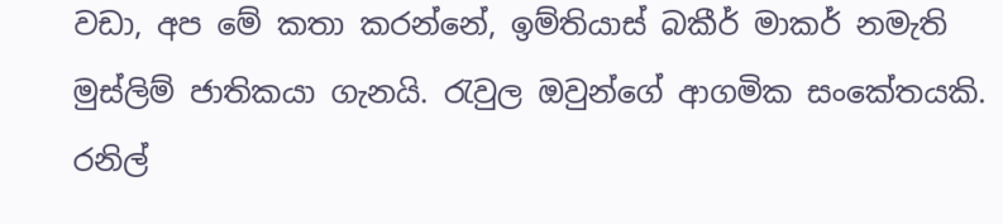වඩා, අප මේ කතා කරන්නේ, ඉම්තියාස් බකීර් මාකර් නමැති මුස්ලිම් ජාතිකයා ගැනයි. රැවුල ඔවුන්ගේ ආගමික සංකේතයකි. රනිල්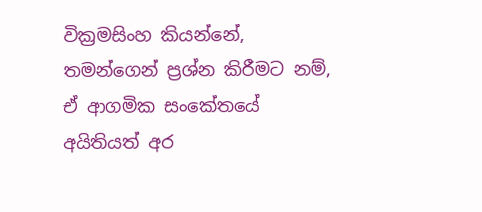වික්‍රමසිංහ කියන්නේ, තමන්ගෙන් ප්‍රශ්න කිරීමට නම්, ඒ ආගමික සංකේතයේ අයිතියත් අර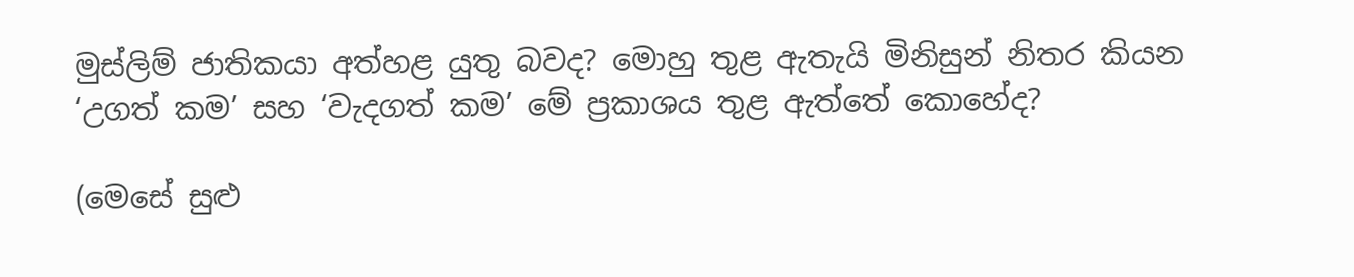මුස්ලිම් ජාතිකයා අත්හළ යුතු බවද? මොහු තුළ ඇතැයි මිනිසුන් නිතර කියන ‘උගත් කම’ සහ ‘වැදගත් කම’ මේ ප්‍රකාශය තුළ ඇත්තේ කොහේද?

(මෙසේ සුළු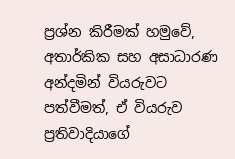ප්‍රශ්න කිරීමක් හමුවේ, අතාර්කික සහ අසාධාරණ අන්දමින් වියරුවට පත්වීමත්, ඒ වියරුව ප්‍රතිවාදියාගේ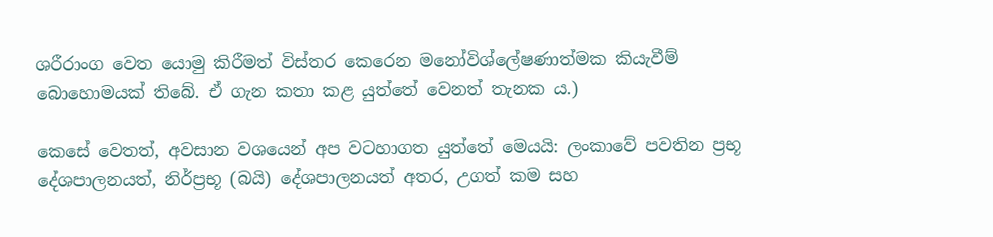ශරීරාංග වෙත යොමු කිරීමත් විස්තර කෙරෙන මනෝවිශ්ලේෂණාත්මක කියැවීම් බොහොමයක් තිබේ. ඒ ගැන කතා කළ යුත්තේ වෙනත් තැනක ය.)

කෙසේ වෙතත්, අවසාන වශයෙන් අප වටහාගත යුත්තේ මෙයයි: ලංකාවේ පවතින ප්‍රභූ දේශපාලනයත්, නිර්ප්‍රභූ (බයි) දේශපාලනයත් අතර, උගත් කම සහ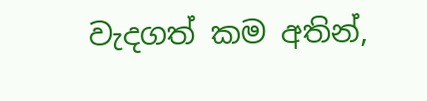වැදගත් කම අතින්,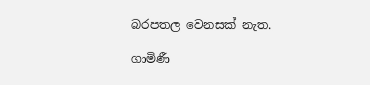බරපතල වෙනසක් නැත.

ගාමිණී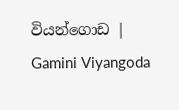වියන්ගොඩ | Gamini Viyangoda